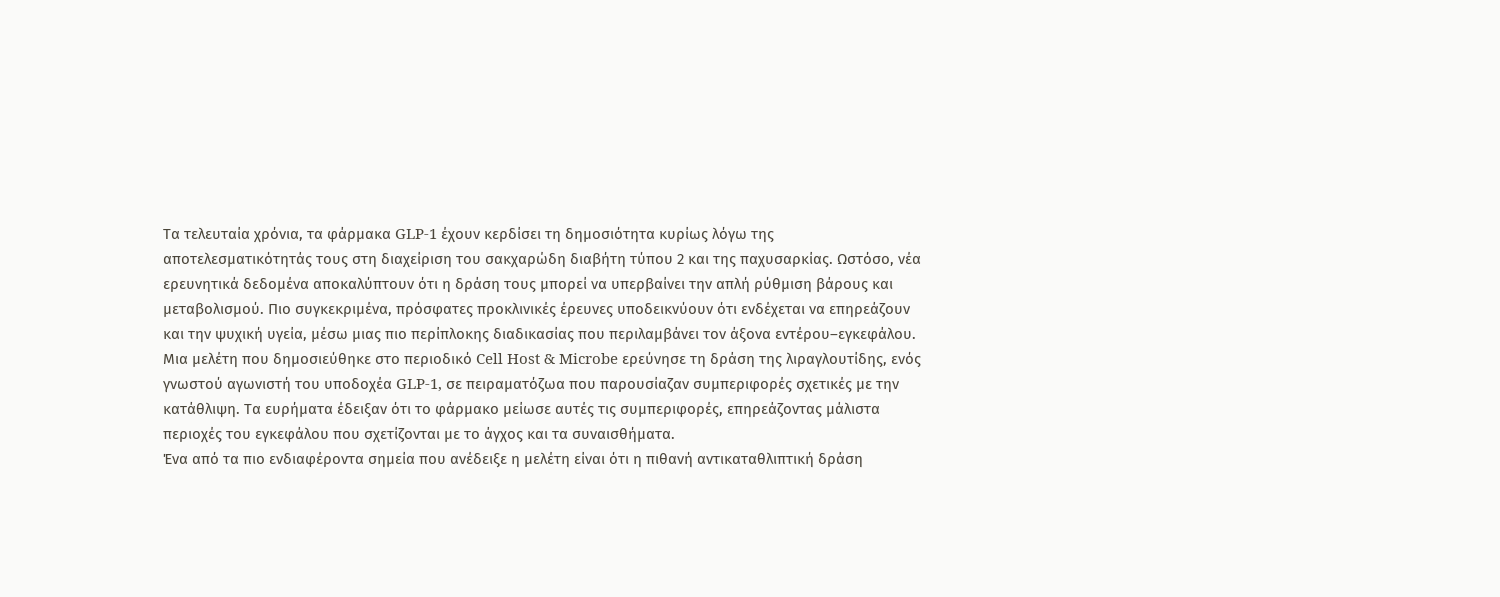Τα τελευταία χρόνια, τα φάρμακα GLP-1 έχουν κερδίσει τη δημοσιότητα κυρίως λόγω της αποτελεσματικότητάς τους στη διαχείριση του σακχαρώδη διαβήτη τύπου 2 και της παχυσαρκίας. Ωστόσο, νέα ερευνητικά δεδομένα αποκαλύπτουν ότι η δράση τους μπορεί να υπερβαίνει την απλή ρύθμιση βάρους και μεταβολισμού. Πιο συγκεκριμένα, πρόσφατες προκλινικές έρευνες υποδεικνύουν ότι ενδέχεται να επηρεάζουν και την ψυχική υγεία, μέσω μιας πιο περίπλοκης διαδικασίας που περιλαμβάνει τον άξονα εντέρου–εγκεφάλου.
Μια μελέτη που δημοσιεύθηκε στο περιοδικό Cell Host & Microbe ερεύνησε τη δράση της λιραγλουτίδης, ενός γνωστού αγωνιστή του υποδοχέα GLP-1, σε πειραματόζωα που παρουσίαζαν συμπεριφορές σχετικές με την κατάθλιψη. Τα ευρήματα έδειξαν ότι το φάρμακο μείωσε αυτές τις συμπεριφορές, επηρεάζοντας μάλιστα περιοχές του εγκεφάλου που σχετίζονται με το άγχος και τα συναισθήματα.
Ένα από τα πιο ενδιαφέροντα σημεία που ανέδειξε η μελέτη είναι ότι η πιθανή αντικαταθλιπτική δράση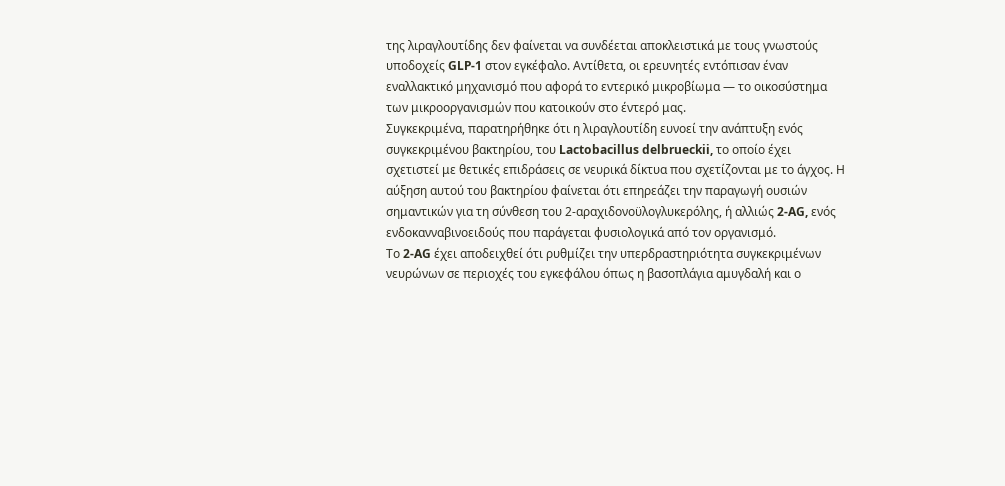της λιραγλουτίδης δεν φαίνεται να συνδέεται αποκλειστικά με τους γνωστούς υποδοχείς GLP-1 στον εγκέφαλο. Αντίθετα, οι ερευνητές εντόπισαν έναν εναλλακτικό μηχανισμό που αφορά το εντερικό μικροβίωμα — το οικοσύστημα των μικροοργανισμών που κατοικούν στο έντερό μας.
Συγκεκριμένα, παρατηρήθηκε ότι η λιραγλουτίδη ευνοεί την ανάπτυξη ενός συγκεκριμένου βακτηρίου, του Lactobacillus delbrueckii, το οποίο έχει σχετιστεί με θετικές επιδράσεις σε νευρικά δίκτυα που σχετίζονται με το άγχος. Η αύξηση αυτού του βακτηρίου φαίνεται ότι επηρεάζει την παραγωγή ουσιών σημαντικών για τη σύνθεση του 2-αραχιδονοϋλογλυκερόλης, ή αλλιώς 2-AG, ενός ενδοκανναβινοειδούς που παράγεται φυσιολογικά από τον οργανισμό.
Το 2-AG έχει αποδειχθεί ότι ρυθμίζει την υπερδραστηριότητα συγκεκριμένων νευρώνων σε περιοχές του εγκεφάλου όπως η βασοπλάγια αμυγδαλή και ο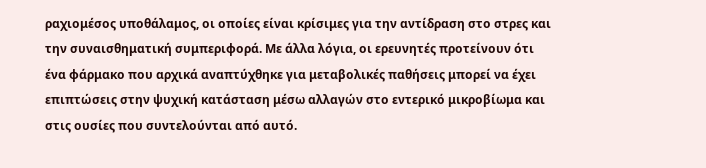ραχιομέσος υποθάλαμος, οι οποίες είναι κρίσιμες για την αντίδραση στο στρες και την συναισθηματική συμπεριφορά. Με άλλα λόγια, οι ερευνητές προτείνουν ότι ένα φάρμακο που αρχικά αναπτύχθηκε για μεταβολικές παθήσεις μπορεί να έχει επιπτώσεις στην ψυχική κατάσταση μέσω αλλαγών στο εντερικό μικροβίωμα και στις ουσίες που συντελούνται από αυτό.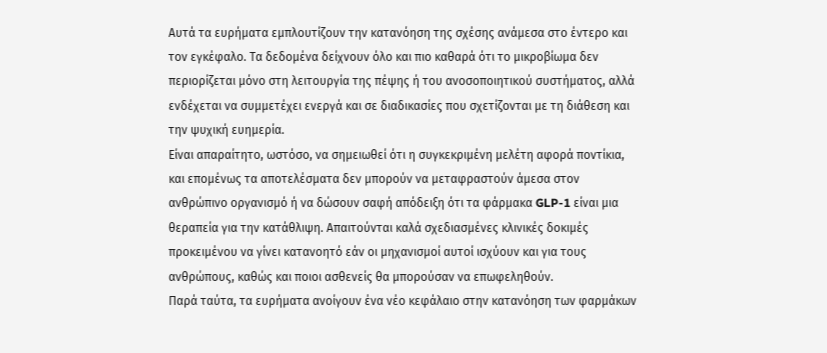Αυτά τα ευρήματα εμπλουτίζουν την κατανόηση της σχέσης ανάμεσα στο έντερο και τον εγκέφαλο. Τα δεδομένα δείχνουν όλο και πιο καθαρά ότι το μικροβίωμα δεν περιορίζεται μόνο στη λειτουργία της πέψης ή του ανοσοποιητικού συστήματος, αλλά ενδέχεται να συμμετέχει ενεργά και σε διαδικασίες που σχετίζονται με τη διάθεση και την ψυχική ευημερία.
Είναι απαραίτητο, ωστόσο, να σημειωθεί ότι η συγκεκριμένη μελέτη αφορά ποντίκια, και επομένως τα αποτελέσματα δεν μπορούν να μεταφραστούν άμεσα στον ανθρώπινο οργανισμό ή να δώσουν σαφή απόδειξη ότι τα φάρμακα GLP-1 είναι μια θεραπεία για την κατάθλιψη. Απαιτούνται καλά σχεδιασμένες κλινικές δοκιμές προκειμένου να γίνει κατανοητό εάν οι μηχανισμοί αυτοί ισχύουν και για τους ανθρώπους, καθώς και ποιοι ασθενείς θα μπορούσαν να επωφεληθούν.
Παρά ταύτα, τα ευρήματα ανοίγουν ένα νέο κεφάλαιο στην κατανόηση των φαρμάκων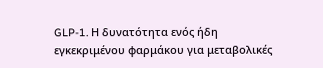GLP-1. Η δυνατότητα ενός ήδη εγκεκριμένου φαρμάκου για μεταβολικές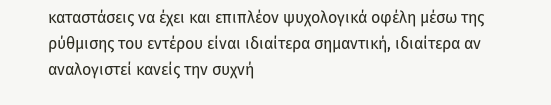καταστάσεις να έχει και επιπλέον ψυχολογικά οφέλη μέσω της ρύθμισης του εντέρου είναι ιδιαίτερα σημαντική, ιδιαίτερα αν αναλογιστεί κανείς την συχνή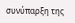συνύπαρξη της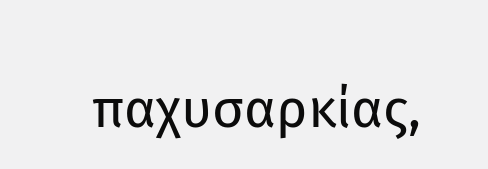παχυσαρκίας,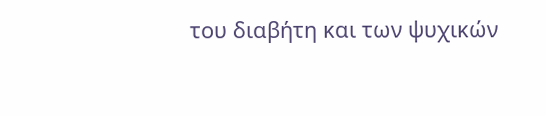του διαβήτη και των ψυχικών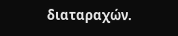διαταραχών.